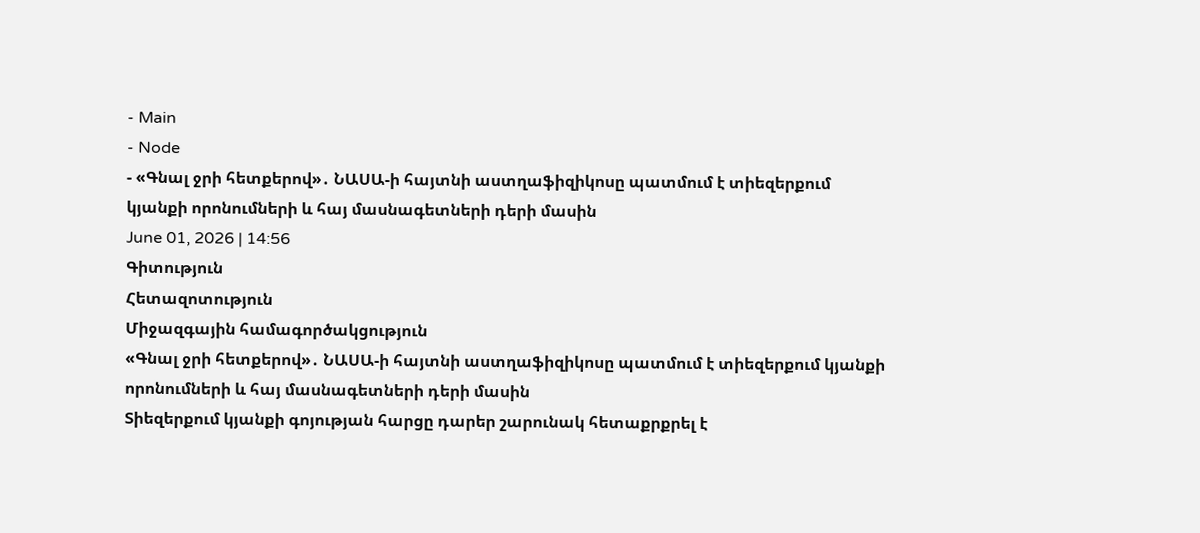- Main
- Node
- «Գնալ ջրի հետքերով»․ ՆԱՍԱ-ի հայտնի աստղաֆիզիկոսը պատմում է տիեզերքում կյանքի որոնումների և հայ մասնագետների դերի մասին
June 01, 2026 | 14:56
Գիտություն
Հետազոտություն
Միջազգային համագործակցություն
«Գնալ ջրի հետքերով»․ ՆԱՍԱ-ի հայտնի աստղաֆիզիկոսը պատմում է տիեզերքում կյանքի որոնումների և հայ մասնագետների դերի մասին
Տիեզերքում կյանքի գոյության հարցը դարեր շարունակ հետաքրքրել է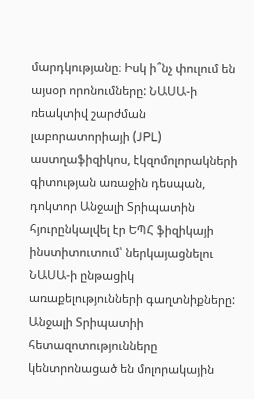մարդկությանը։ Իսկ ի՞նչ փուլում են այսօր որոնումները: ՆԱՍԱ-ի ռեակտիվ շարժման լաբորատորիայի (JPL) աստղաֆիզիկոս, էկզոմոլորակների գիտության առաջին դեսպան, դոկտոր Անջալի Տրիպատին հյուրընկալվել էր ԵՊՀ ֆիզիկայի ինստիտուտում՝ ներկայացնելու ՆԱՍԱ-ի ընթացիկ առաքելությունների գաղտնիքները:
Անջալի Տրիպատիի հետազոտությունները կենտրոնացած են մոլորակային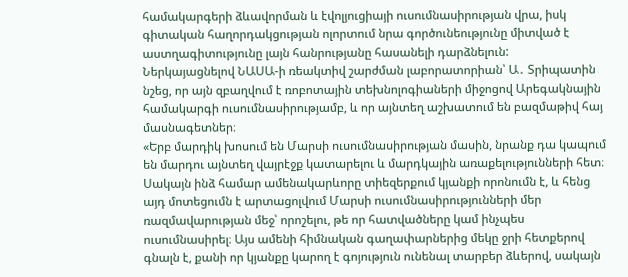համակարգերի ձևավորման և էվոլյուցիայի ուսումնասիրության վրա, իսկ գիտական հաղորդակցության ոլորտում նրա գործունեությունը միտված է աստղագիտությունը լայն հանրությանը հասանելի դարձնելուն:
Ներկայացնելով ՆԱՍԱ-ի ռեակտիվ շարժման լաբորատորիան՝ Ա․ Տրիպատին նշեց, որ այն զբաղվում է ռոբոտային տեխնոլոգիաների միջոցով Արեգակնային համակարգի ուսումնասիրությամբ, և որ այնտեղ աշխատում են բազմաթիվ հայ մասնագետներ։
«Երբ մարդիկ խոսում են Մարսի ուսումնասիրության մասին, նրանք դա կապում են մարդու այնտեղ վայրէջք կատարելու և մարդկային առաքելությունների հետ։ Սակայն ինձ համար ամենակարևորը տիեզերքում կյանքի որոնումն է, և հենց այդ մոտեցումն է արտացոլվում Մարսի ուսումնասիրությունների մեր ռազմավարության մեջ՝ որոշելու, թե որ հատվածները կամ ինչպես ուսումնասիրել։ Այս ամենի հիմնական գաղափարներից մեկը ջրի հետքերով գնալն է, քանի որ կյանքը կարող է գոյություն ունենալ տարբեր ձևերով, սակայն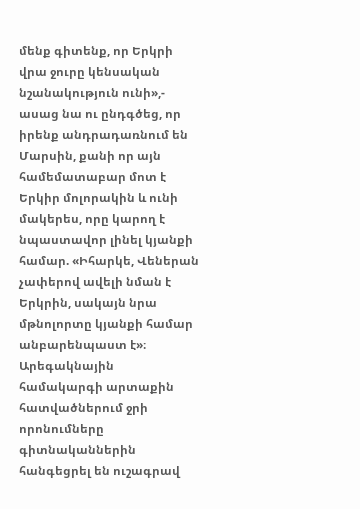մենք գիտենք, որ Երկրի վրա ջուրը կենսական նշանակություն ունի»,- ասաց նա ու ընդգծեց, որ իրենք անդրադառնում են Մարսին, քանի որ այն համեմատաբար մոտ է Երկիր մոլորակին և ունի մակերես, որը կարող է նպաստավոր լինել կյանքի համար. «Իհարկե, Վեներան չափերով ավելի նման է Երկրին, սակայն նրա մթնոլորտը կյանքի համար անբարենպաստ է»։
Արեգակնային համակարգի արտաքին հատվածներում ջրի որոնումները գիտնականներին հանգեցրել են ուշագրավ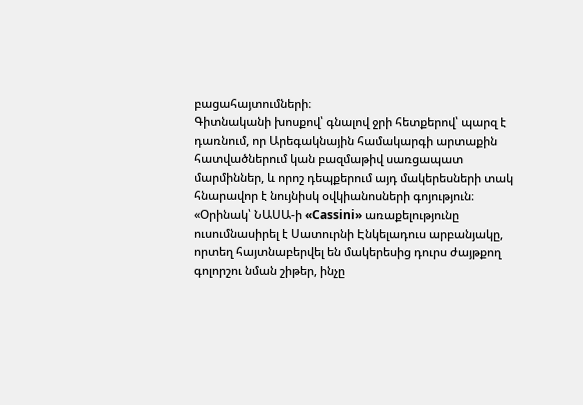բացահայտումների։
Գիտնականի խոսքով՝ գնալով ջրի հետքերով՝ պարզ է դառնում, որ Արեգակնային համակարգի արտաքին հատվածներում կան բազմաթիվ սառցապատ մարմիններ, և որոշ դեպքերում այդ մակերեսների տակ հնարավոր է նույնիսկ օվկիանոսների գոյություն։
«Օրինակ՝ ՆԱՍԱ-ի «Cassini» առաքելությունը ուսումնասիրել է Սատուրնի Էնկելադուս արբանյակը, որտեղ հայտնաբերվել են մակերեսից դուրս ժայթքող գոլորշու նման շիթեր, ինչը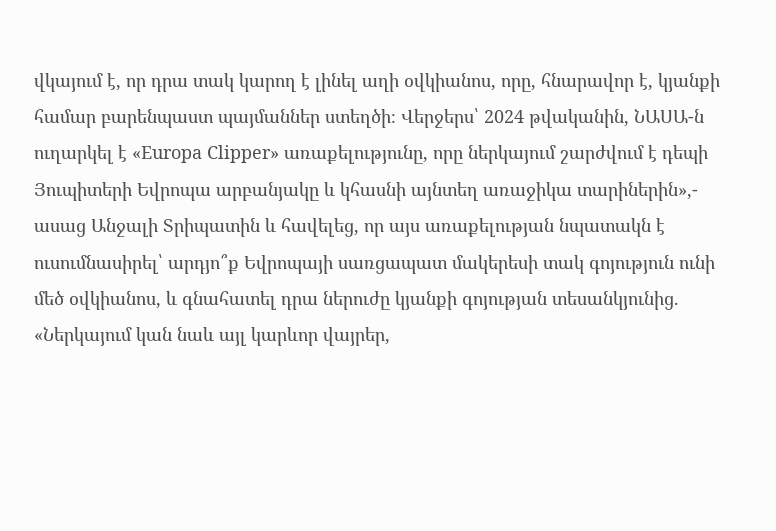վկայում է, որ դրա տակ կարող է լինել աղի օվկիանոս, որը, հնարավոր է, կյանքի համար բարենպաստ պայմաններ ստեղծի։ Վերջերս՝ 2024 թվականին, ՆԱՍԱ-ն ուղարկել է «Europa Clipper» առաքելությունը, որը ներկայում շարժվում է դեպի Յուպիտերի Եվրոպա արբանյակը և կհասնի այնտեղ առաջիկա տարիներին»,- ասաց Անջալի Տրիպատին և հավելեց, որ այս առաքելության նպատակն է ուսումնասիրել՝ արդյո՞ք Եվրոպայի սառցապատ մակերեսի տակ գոյություն ունի մեծ օվկիանոս, և գնահատել դրա ներուժը կյանքի գոյության տեսանկյունից. «Ներկայում կան նաև այլ կարևոր վայրեր,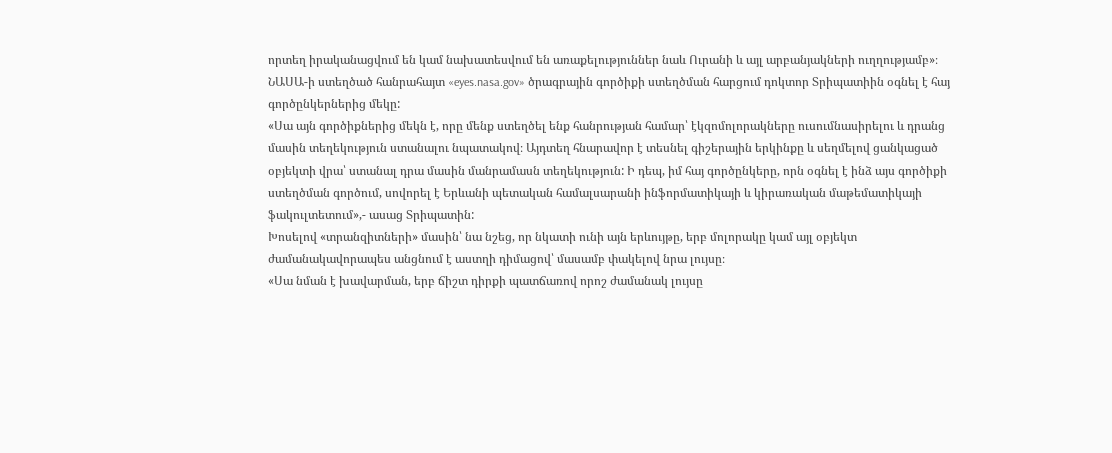որտեղ իրականացվում են կամ նախատեսվում են առաքելություններ նաև Ուրանի և այլ արբանյակների ուղղությամբ»։
ՆԱՍԱ-ի ստեղծած հանրահայտ «eyes.nasa.gov» ծրագրային գործիքի ստեղծման հարցում դոկտոր Տրիպատիին օգնել է հայ գործընկերներից մեկը:
«Սա այն գործիքներից մեկն է, որը մենք ստեղծել ենք հանրության համար՝ էկզոմոլորակները ուսումնասիրելու և դրանց մասին տեղեկություն ստանալու նպատակով։ Այդտեղ հնարավոր է տեսնել գիշերային երկինքը և սեղմելով ցանկացած օբյեկտի վրա՝ ստանալ դրա մասին մանրամասն տեղեկություն: Ի դեպ, իմ հայ գործընկերը, որն օգնել է ինձ այս գործիքի ստեղծման գործում, սովորել է Երևանի պետական համալսարանի ինֆորմատիկայի և կիրառական մաթեմատիկայի ֆակուլտետում»,- ասաց Տրիպատին:
Խոսելով «տրանզիտների» մասին՝ նա նշեց, որ նկատի ունի այն երևույթը, երբ մոլորակը կամ այլ օբյեկտ ժամանակավորապես անցնում է աստղի դիմացով՝ մասամբ փակելով նրա լույսը։
«Սա նման է խավարման, երբ ճիշտ դիրքի պատճառով որոշ ժամանակ լույսը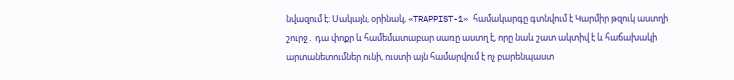նվազում է։ Սակայն, օրինակ, «TRAPPIST-1» համակարգը գտնվում է Կարմիր թզուկ աստղի շուրջ․ դա փոքր և համեմատաբար սառը աստղ է, որը նաև շատ ակտիվ է և հաճախակի արտանետումներ ունի, ուստի այն համարվում է ոչ բարենպաստ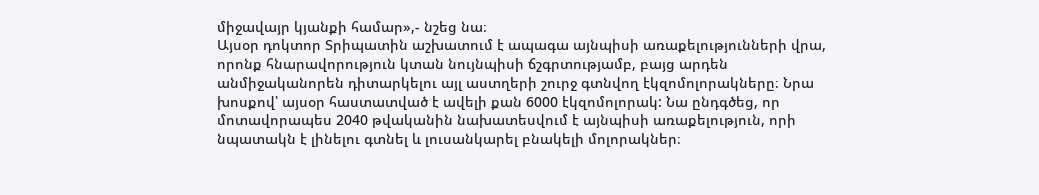միջավայր կյանքի համար»,- նշեց նա։
Այսօր դոկտոր Տրիպատին աշխատում է ապագա այնպիսի առաքելությունների վրա, որոնք հնարավորություն կտան նույնպիսի ճշգրտությամբ, բայց արդեն անմիջականորեն դիտարկելու այլ աստղերի շուրջ գտնվող էկզոմոլորակները։ Նրա խոսքով՝ այսօր հաստատված է ավելի քան 6000 էկզոմոլորակ: Նա ընդգծեց, որ մոտավորապես 2040 թվականին նախատեսվում է այնպիսի առաքելություն, որի նպատակն է լինելու գտնել և լուսանկարել բնակելի մոլորակներ։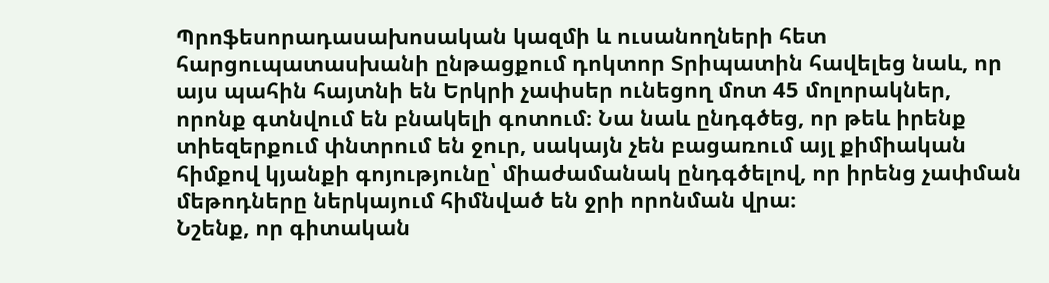Պրոֆեսորադասախոսական կազմի և ուսանողների հետ հարցուպատասխանի ընթացքում դոկտոր Տրիպատին հավելեց նաև, որ այս պահին հայտնի են Երկրի չափսեր ունեցող մոտ 45 մոլորակներ, որոնք գտնվում են բնակելի գոտում։ Նա նաև ընդգծեց, որ թեև իրենք տիեզերքում փնտրում են ջուր, սակայն չեն բացառում այլ քիմիական հիմքով կյանքի գոյությունը՝ միաժամանակ ընդգծելով, որ իրենց չափման մեթոդները ներկայում հիմնված են ջրի որոնման վրա։
Նշենք, որ գիտական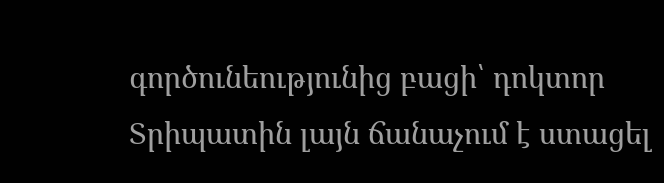գործունեությունից բացի՝ դոկտոր Տրիպատին լայն ճանաչում է ստացել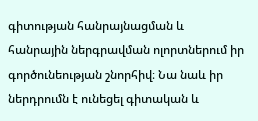գիտության հանրայնացման և հանրային ներգրավման ոլորտներում իր գործունեության շնորհիվ։ Նա նաև իր ներդրումն է ունեցել գիտական և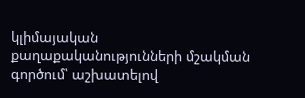կլիմայական քաղաքականությունների մշակման գործում՝ աշխատելով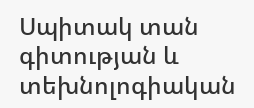Սպիտակ տան գիտության և տեխնոլոգիական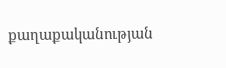քաղաքականության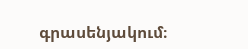գրասենյակում։